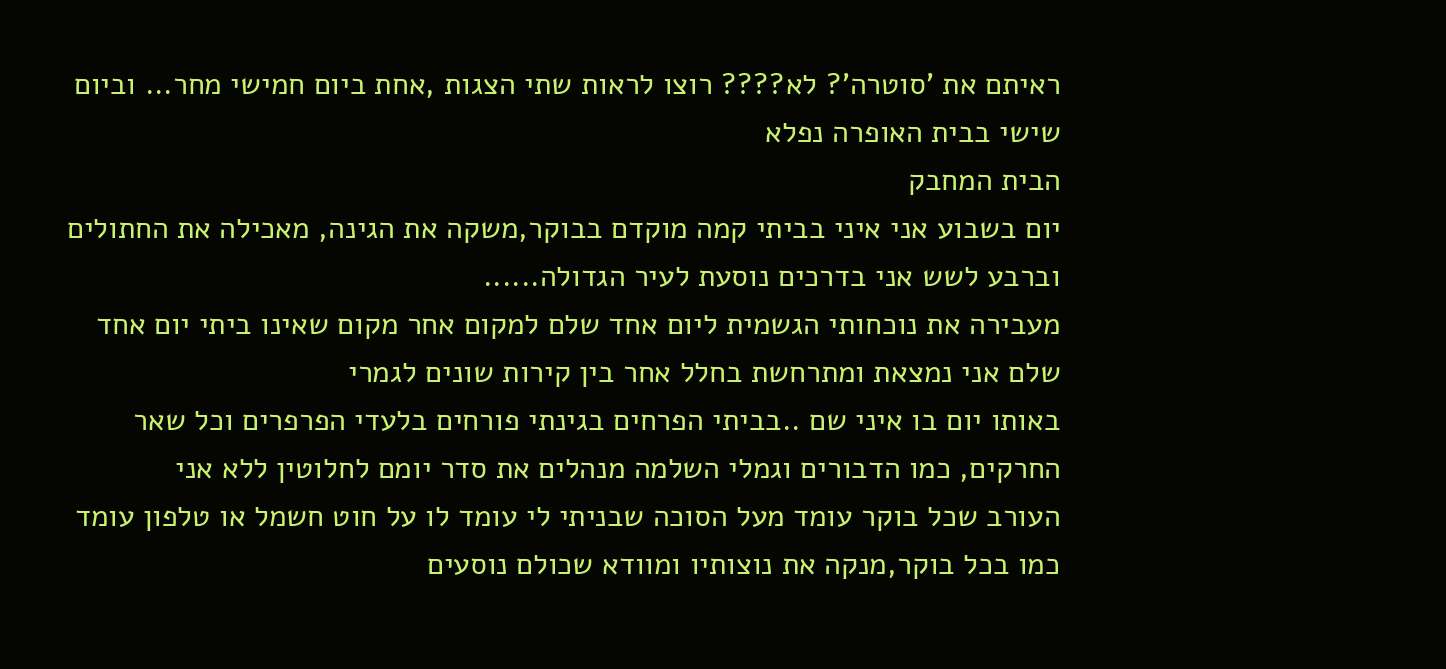ראיתם את 'סוטרה'? לא???? רוצו לראות שתי הצגות ,אחת ביום חמישי מחר... וביום שישי בבית האופרה נפלא
הבית המחבק
יום בשבוע אני איני בביתי קמה מוקדם בבוקר,משקה את הגינה, מאכילה את החתולים וברבע לשש אני בדרכים נוסעת לעיר הגדולה......
מעבירה את נוכחותי הגשמית ליום אחד שלם למקום אחר מקום שאינו ביתי יום אחד שלם אני נמצאת ומתרחשת בחלל אחר בין קירות שונים לגמרי
באותו יום בו איני שם ..בביתי הפרחים בגינתי פורחים בלעדי הפרפרים וכל שאר החרקים, כמו הדבורים וגמלי השלמה מנהלים את סדר יומם לחלוטין ללא אני
העורב שכל בוקר עומד מעל הסוכה שבניתי לי עומד לו על חוט חשמל או טלפון עומד כמו בכל בוקר,מנקה את נוצותיו ומוודא שכולם נוסעים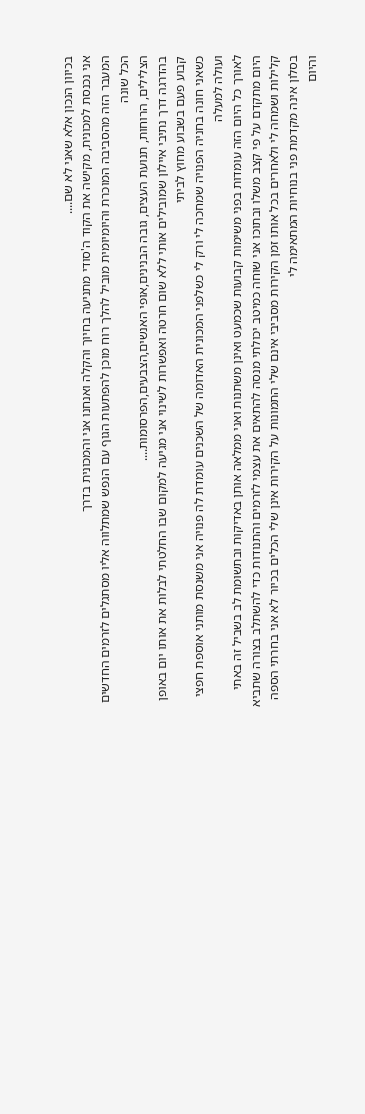בכיוון הנכון אלא שאני לא שם....
אני נכנסת למכונית, מקישה את הקוד ה'סודי מתניעה בחיוך והקלה ואנחנו אני והמכונית בדרך
המעבר הזה מהסביבה המוכרת והיומיומית מוביל להלך רוח מוכן להפתעות הגוף עם הנפש שמתלווה אליו מסתגלים לזרמים החדשים
הכל שונה
הצלילים, הרוחות, תנועת העצים, גובה הבנינים,אופי האנשים,הצבעים,הפרסומות....
בהדרגה דרך נתיבי איילון שמובילים אותי ללא שום חרטה ואפשרות לשינוי אני מגיעה למקום שבו החלטתי לבלות את אותו יום באופן קבוע פעם בשבוע מחוץ לביתי
כשאני חונה בחניה הפנויה שמחכה לי ורק לי כשלפני המכונית האדומה של השכנים עומדת לה פנויה אני משנסת מותני אוספת חפצי ועולה למעלה
לאורך כל היום הזה עומדות בפני משימות קבועות שכמעט ואינן משתנות ואני ממלאה אותן באדיקות ובתשומת לב בשביל זה באתי
היום מתקדם על פי קצב משלו ובתוכו אני שוחה כמיטב יכולתי מנסה להתאים את עצמי לזרמים והתנודות כדי להשתלב בצורה שתביא קלילות ושמחה לי ולאחרים בכל אותו זמן הקירות מסביבי אינם שלי התמונות על הקירות אינן שלי הכלים בכיור לא אני בחרתי הספה בסלון אינה מקדמת פני בנוחיות המתאימה לי
והיום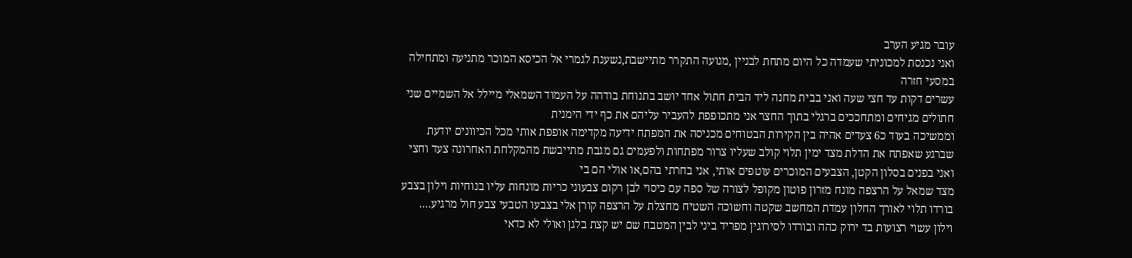עובר מגיע הערב
ואני נכנסת למכוניתי שעמדה כל היום מתחת לבניין ,מנועה התקרר מתיישבת,נשענת לגמרי אל הכיסא המוכר מתניעה ומתחילה במסעי חזרה
עשרים דקות עד חצי שעה ואני בבית מחנה ליד הבית חתול אחד יושב בתנוחת בודהה על העמוד השמאלי מיילל אל השמיים שני חתולים מגיחים ומתחככים ברגלי בתוך החצר אני מתכופפת להעביר עליהם את כף ידי הימנית
וממשיכה בעוד כ6 צעדים אהיה בין הקירות הבטוחים מכניסה את המפתח ידיעה מקדימה אופפת אותי מכל הכיוונים יודעת שברגע שאפתח את הדלת מצד ימין תלוי קולב שעליו צרור מפתחות ולפעמים גם מגבת מתייבשת מהמקלחת האחרונה צעד וחצי ואני בפנים בסלון הקטן, הצבעים המוכרים עוטפים אותי, אני בחרתי בהם,או אולי הם בי
מצד שמאל על הרצפה מונח מזרון פוטון מקופל לצורה של ספה עם כיסוי לבן רקום צבעוני כריות מונחות עליו בנוחיות וילון בצבע בורדו תלוי לאורך החלון עמדת המחשב שקטה וחשוכה השטיח מחצלת על הרצפה קורן אלי בצבעו הטבעי צבע חול מרגיע....
וילון עשוי רצועות בד ירוק כהה ובורדו לסירוגין מפריד ביני לבין המטבח שם יש קצת בלגן ואולי לא כדאי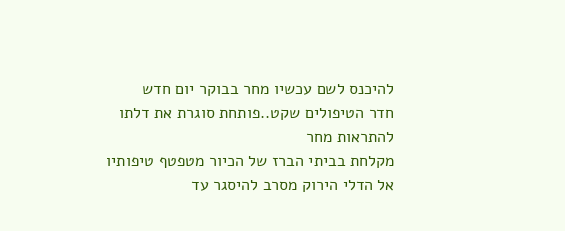להיכנס לשם עכשיו מחר בבוקר יום חדש
חדר הטיפולים שקט..פותחת סוגרת את דלתו להתראות מחר
מקלחת בביתי הברז של הכיור מטפטף טיפותיו אל הדלי הירוק מסרב להיסגר עד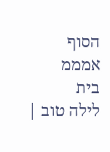הסוף
אמממ
בית
לילה טוב |